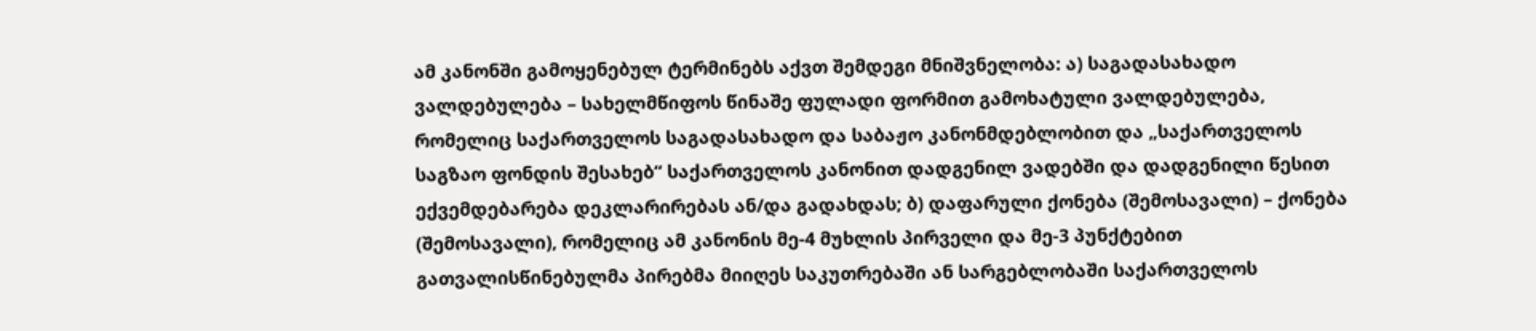ამ კანონში გამოყენებულ ტერმინებს აქვთ შემდეგი მნიშვნელობა: ა) საგადასახადო ვალდებულება – სახელმწიფოს წინაშე ფულადი ფორმით გამოხატული ვალდებულება, რომელიც საქართველოს საგადასახადო და საბაჟო კანონმდებლობით და „საქართველოს საგზაო ფონდის შესახებ“ საქართველოს კანონით დადგენილ ვადებში და დადგენილი წესით ექვემდებარება დეკლარირებას ან/და გადახდას; ბ) დაფარული ქონება (შემოსავალი) – ქონება (შემოსავალი), რომელიც ამ კანონის მე-4 მუხლის პირველი და მე-3 პუნქტებით გათვალისწინებულმა პირებმა მიიღეს საკუთრებაში ან სარგებლობაში საქართველოს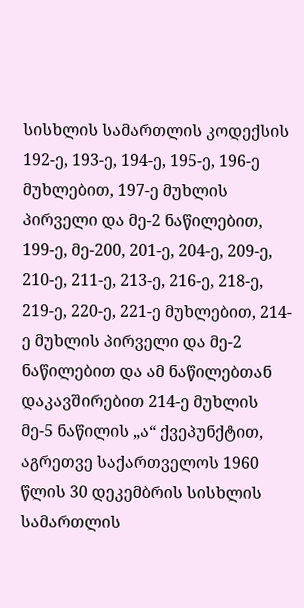სისხლის სამართლის კოდექსის 192-ე, 193-ე, 194-ე, 195-ე, 196-ე მუხლებით, 197-ე მუხლის პირველი და მე-2 ნაწილებით, 199-ე, მე-200, 201-ე, 204-ე, 209-ე, 210-ე, 211-ე, 213-ე, 216-ე, 218-ე, 219-ე, 220-ე, 221-ე მუხლებით, 214-ე მუხლის პირველი და მე-2 ნაწილებით და ამ ნაწილებთან დაკავშირებით 214-ე მუხლის მე-5 ნაწილის „ა“ ქვეპუნქტით, აგრეთვე საქართველოს 1960 წლის 30 დეკემბრის სისხლის სამართლის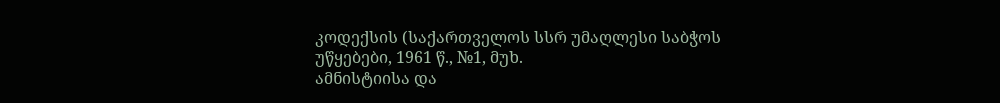კოდექსის (საქართველოს სსრ უმაღლესი საბჭოს უწყებები, 1961 წ., №1, მუხ.
ამნისტიისა და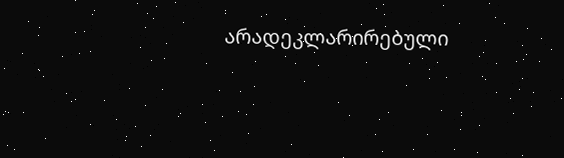არადეკლარირებული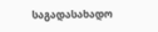საგადასახადო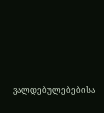ვალდებულებებისა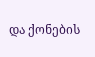და ქონების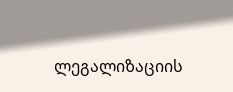ლეგალიზაციის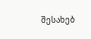შესახებ